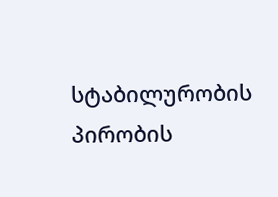სტაბილურობის პირობის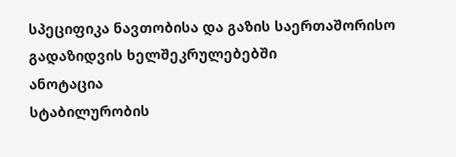სპეციფიკა ნავთობისა და გაზის საერთაშორისო გადაზიდვის ხელშეკრულებებში
ანოტაცია
სტაბილურობის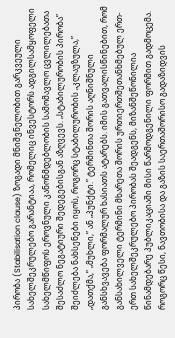პირობა (Stabilisation clause) ზოგადი მნიშვნელობით გარკვეული სახელშეკრულებო გარანტიაა, რომელიც ინვესტორს ადგილსამყოფელი სახელმწიფოს ეროვნული კანონმდებლობის სამომავლო ცვლილებათა შესაძლო ნეგატიური შედეგებისგან აზღვევს. „სტაბილურობის პირობა” შეიძლება ნახსენები იყოს, როგორც სტაბილურობის „კლაუზულა,” „დათქმა,” „მუხლი,” ან „პუნქტი.” ტერმინთა შორის აღნიშნული განსხვავება ფორმალურ ხასიათს ატარებს. იმის გათვალისწინებით, რომ განსახილველი ტერმინი მხარეთა შორის ურთიერთშეთანხმებულ ერთ-ერთ სახელშეკრულებო პირობას შეადგენს, მიზანშეწონილია წინამდებარე პუბლიკაციაში მისი წარმოდგენილი ფორმით გადმოცემა.
როგორც წესი, ნავთობისა და გაზის საერთაშორისო გადაზიდვის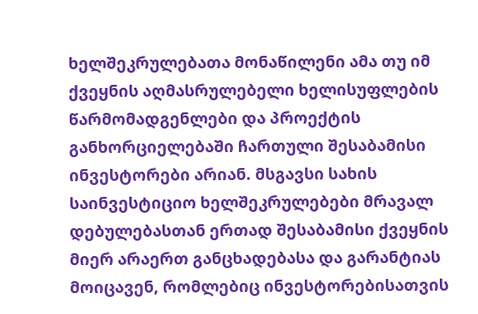ხელშეკრულებათა მონაწილენი ამა თუ იმ ქვეყნის აღმასრულებელი ხელისუფლების წარმომადგენლები და პროექტის განხორციელებაში ჩართული შესაბამისი ინვესტორები არიან. მსგავსი სახის საინვესტიციო ხელშეკრულებები მრავალ დებულებასთან ერთად შესაბამისი ქვეყნის მიერ არაერთ განცხადებასა და გარანტიას მოიცავენ, რომლებიც ინვესტორებისათვის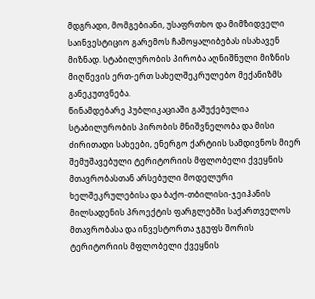მდგრადი, მომგებიანი, უსაფრთხო და მიმზიდველი საინვესტიციო გარემოს ჩამოყალიბებას ისახავენ მიზნად. სტაბილურობის პირობა აღნიშნული მიზნის მიღწევის ერთ-ერთ სახელშეკრულებო მექანიზმს განეკუთვნება.
წინამდებარე პუბლიკაციაში გაშუქებულია სტაბილურობის პირობის მნიშვნელობა და მისი ძირითადი სახეები, ენერგო ქარტიის სამდივნოს მიერ შემუშავებული ტერიტორიის მფლობელი ქვეყნის მთავრობასთან არსებული მოდელური ხელშეკრულებისა და ბაქო-თბილისი-ჯეიჰანის მილსადენის პროექტის ფარგლებში საქართველოს მთავრობასა და ინვესტორთა ჯგუფს შორის ტერიტორიის მფლობელი ქვეყნის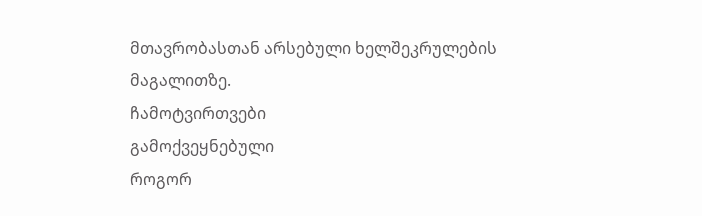მთავრობასთან არსებული ხელშეკრულების მაგალითზე.
ჩამოტვირთვები
გამოქვეყნებული
როგორ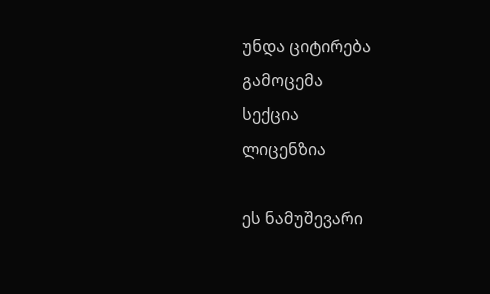უნდა ციტირება
გამოცემა
სექცია
ლიცენზია

ეს ნამუშევარი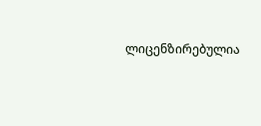ლიცენზირებულია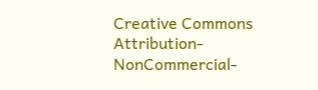Creative Commons Attribution-NonCommercial-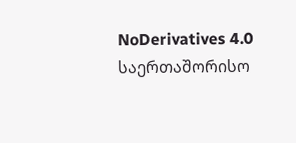NoDerivatives 4.0 საერთაშორისო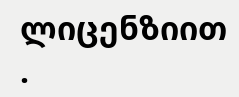ლიცენზიით .